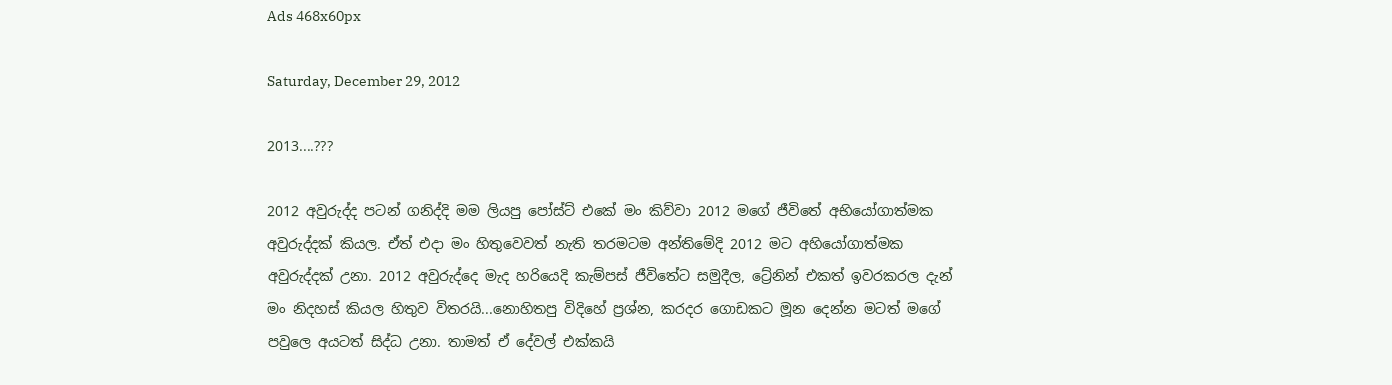Ads 468x60px

Saturday, December 29, 2012

2013....???

2012 අවුරුද්ද පටන් ගනිද්දි මම ලියපු පෝස්ට් එකේ මං කිව්වා 2012 මගේ ජීවිතේ අභියෝගාත්මක අවුරුද්දක් කියල. ඒත් එදා මං හිතුවෙවත් නැති තරමටම අන්තිමේදි 2012 මට අහියෝගාත්මක අවුරුද්දක් උනා. 2012 අවුරුද්දෙ මැද හරියෙදි කැම්පස් ජීවිතේට සමුදීල, ට්‍රේනින් එකත් ඉවරකරල දැන් මං නිදහස් කියල හිතුව විතරයි...නොහිතපු විදිහේ ප්‍රශ්න, කරදර ගොඩකට මූන දෙන්න මටත් මගේ පවුලෙ අයටත් සිද්ධ උනා. තාමත් ඒ දේවල් එක්කයි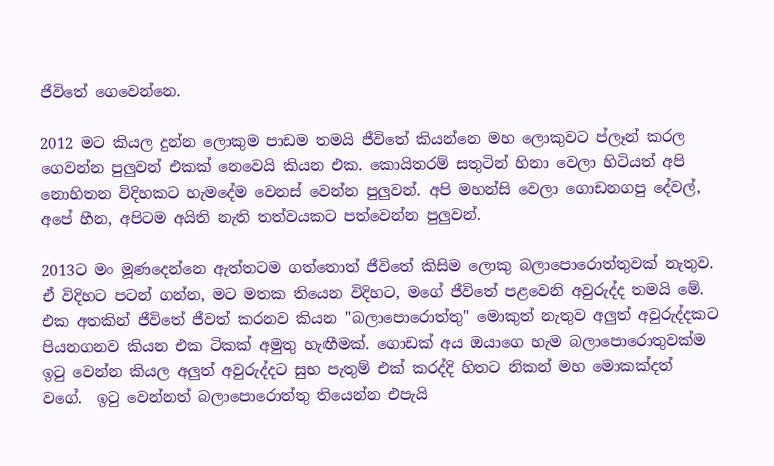ජීවිතේ ගෙවෙන්නෙ.

2012 මට කියල දුන්න ලොකුම පාඩම තමයි ජීවිතේ කියන්නෙ මහ ලොකුවට ප්ලෑන් කරල ගෙවන්න පුලුවන් එකක් නෙවෙයි කියන එක. කොයිතරම් සතුටින් හිනා වෙලා හිටියත් අපි නොහිතන විදිහකට හැමදේම වෙනස් වෙන්න පුලුවන්. අපි මහන්සි වෙලා ගොඩනගපු දේවල්, අපේ හීන, අපිටම අයිති නැති තත්වයකට පත්වෙන්න පුලුවන්.

2013ට මං මූණදෙන්නෙ ඇත්තටම ගත්තොත් ජීවිතේ කිසිම ලොකු බලාපොරොත්තුවක් නැතුව. ඒ විදිහට පටන් ගන්න, මට මතක තියෙන විදිහට, මගේ ජීවිතේ පළවෙනි අවුරුද්ද තමයි මේ. එක අතකින් ජීවිතේ ජීවත් කරනව කියන "බලාපොරොත්තු" මොකුත් නැතුව අලුත් අවුරුද්දකට පියනගනව කියන එක ටිකක් අමුතු හැඟීමක්. ගොඩක් අය ඔයාගෙ හැම බලාපොරොතුවක්ම ඉටු වෙන්න කියල අලුත් අවුරුද්දට සුභ පැතුම් එක් කරද්දි හිතට නිකන් මහ මොකක්දත් වගේ.  ඉටු වෙන්නත් බලාපොරොත්තු තියෙන්න එපැයි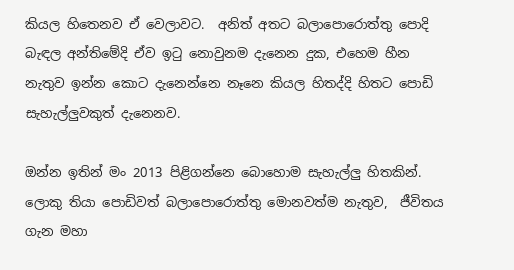කියල හිතෙනව ඒ වෙලාවට.  අනිත් අතට බලාපොරොත්තු පොදි බැඳල අන්තිමේදි ඒව ඉටු නොවුනම දැනෙන දුක, එහෙම හීන නැතුව ඉන්න කොට දැනෙන්නෙ නෑනෙ කියල හිතද්දි හිතට පොඩි සැහැල්ලුවකුත් දැනෙනව.

ඔන්න ඉතින් මං 2013 පිළිගන්නෙ බොහොම සැහැල්ලු හිතකින්. ලොකු තියා පොඩිවත් බලාපොරොත්තු මොනවත්ම නැතුව,  ජීවිතය ගැන මහා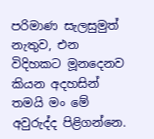පරිමාණ සැලසුමුත් නැතුව, එන විදිහකට මූනදෙනව කියන අදහසින් තමයි මං මේ අවුරුද්ද පිළිගන්නෙ.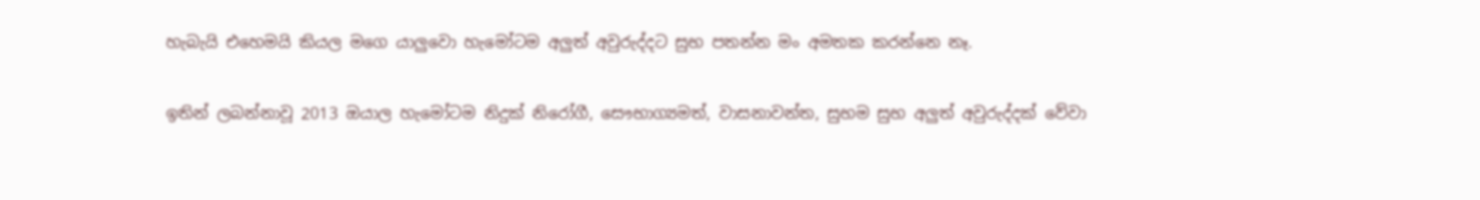හැබැයි එහෙමයි කියල මගෙ යාලුවො හැමෝටම අලුත් අවුරුද්දට සුභ පතන්න මං අමතක කරන්නෙ නෑ.

ඉතින් ලබන්නාවූ 2013 ඔයාල හැමෝටම නිදුක් නිරෝගී, සෞභාග්‍යමත්, වාසනාවන්ත, සුභම සුභ අලුත් අවුරුද්දක් වේවා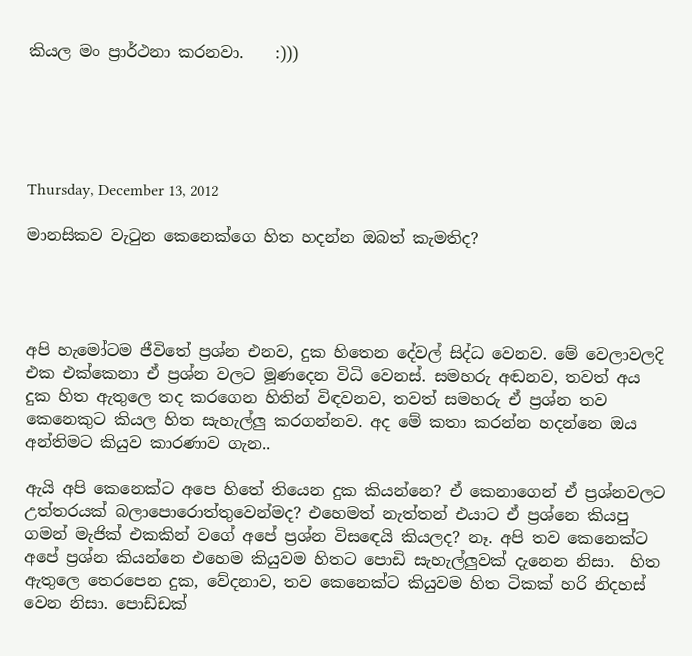කියල මං ප්‍රාර්ථනා කරනවා.    :)))





Thursday, December 13, 2012

මානසිකව වැටුන කෙනෙක්ගෙ හිත හදන්න ඔබත් කැමතිද?




අපි හැමෝටම ජීවිතේ ප්‍රශ්න එනව, දුක හිතෙන දේවල් සිද්ධ වෙනව. මේ වෙලාවලදි එක එක්කෙනා ඒ ප්‍රශ්න වලට මූණදෙන විධි වෙනස්. සමහරු අඬනව, තවත් අය දුක හිත ඇතුලෙ තද කරගෙන හිතින් විඳවනව, තවත් සමහරු ඒ ප්‍රශ්න තව කෙනෙකුට කියල හිත සැහැල්ලු කරගන්නව. අද මේ කතා කරන්න හදන්නෙ ඔය අන්තිමට කියුව කාරණාව ගැන..

ඇයි අපි කෙනෙක්ට අපෙ හිතේ තියෙන දුක කියන්නෙ? ඒ කෙනාගෙන් ඒ ප්‍රශ්නවලට උත්තරයක් බලාපොරොත්තුවෙන්මද? එහෙමත් නැත්තන් එයාට ඒ ප්‍රශ්නෙ කියපු ගමන් මැජික් එකකින් වගේ අපේ ප්‍රශ්න විසඳෙයි කියලද? නෑ. අපි තව කෙනෙක්ට අපේ ප්‍රශ්න කියන්නෙ එහෙම කියුවම හිතට පොඩි සැහැල්ලුවක් දැනෙන නිසා.  හිත ඇතුලෙ තෙරපෙන දුක, වේදනාව, තව කෙනෙක්ට කියුවම හිත ටිකක් හරි නිදහස් වෙන නිසා. පොඩ්ඩක්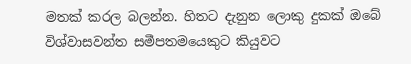මතක් කරල බලන්න. හිතට දැනුන ලොකු දුකක් ඔබේ විශ්වාසවන්ත සමීපතමයෙකුට කියුවට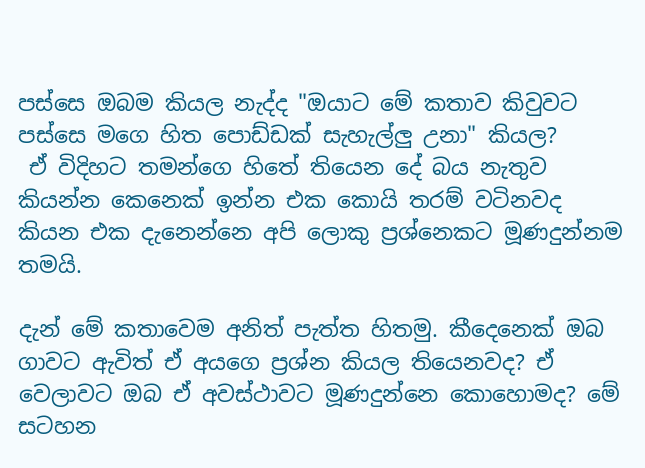පස්සෙ ඔබම කියල නැද්ද "ඔයාට මේ කතාව කිවුවට පස්සෙ මගෙ හිත පොඩ්ඩක් සැහැල්ලු උනා" කියල?
 ඒ විදිහට තමන්ගෙ හිතේ තියෙන දේ බය නැතුව කියන්න කෙනෙක් ඉන්න එක කොයි තරම් වටිනවද කියන එක දැනෙන්නෙ අපි ලොකු ප්‍රශ්නෙකට මූණදුන්නම තමයි.

දැන් මේ කතාවෙම අනිත් පැත්ත හිතමු. කීදෙනෙක් ඔබ ගාවට ඇවිත් ඒ අයගෙ ප්‍රශ්න කියල තියෙනවද? ඒ වෙලාවට ඔබ ඒ අවස්ථාවට මූණදුන්නෙ කොහොමද? මේ සටහන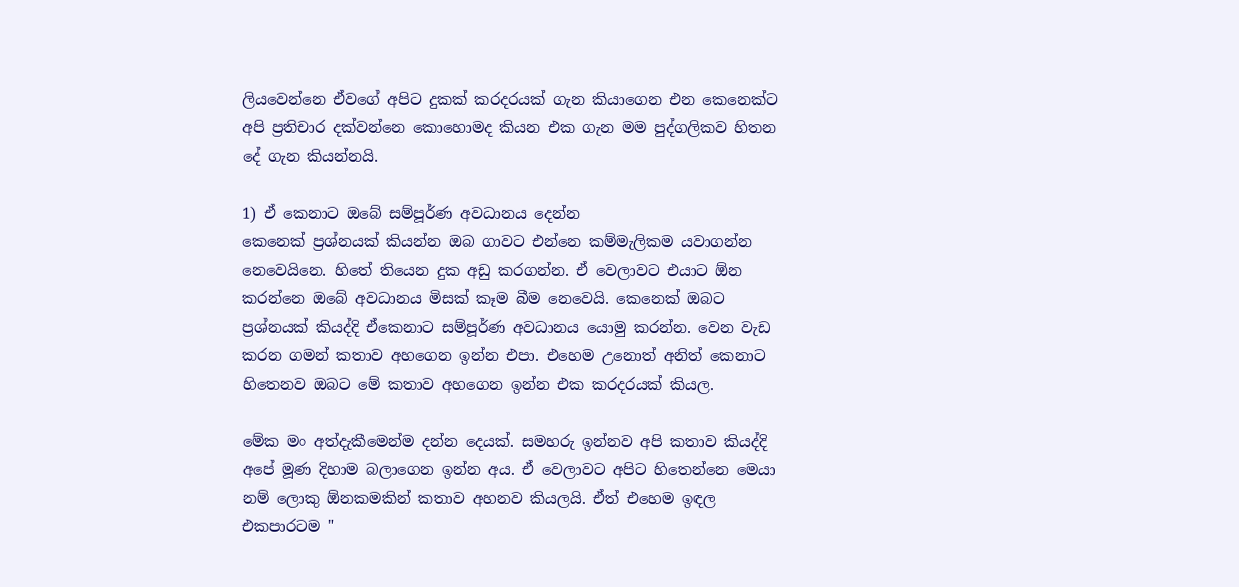ලියවෙන්නෙ ඒවගේ අපිට දුකක් කරදරයක් ගැන කියාගෙන එන කෙනෙක්ට අපි ප්‍රතිචාර දක්වන්නෙ කොහොමද කියන එක ගැන මම පුද්ගලිකව හිතන දේ ගැන කියන්නයි.

1) ඒ කෙනාට ඔබේ සම්පූර්ණ අවධානය දෙන්න
කෙනෙක් ප්‍රශ්නයක් කියන්න ඔබ ගාවට එන්නෙ කම්මැලිකම යවාගන්න නෙවෙයිනෙ. හිතේ තියෙන දුක අඩු කරගන්න. ඒ වෙලාවට එයාට ඕන කරන්නෙ ඔබේ අවධානය මිසක් කෑම බීම නෙවෙයි. කෙනෙක් ඔබට ප්‍රශ්නයක් කියද්දි ඒකෙනාට සම්පූර්ණ අවධානය යොමු කරන්න. වෙන වැඩ කරන ගමන් කතාව අහගෙන ඉන්න එපා. එහෙම උනොත් අනිත් කෙනාට හිතෙනව ඔබට මේ කතාව අහගෙන ඉන්න එක කරදරයක් කියල.

මේක මං අත්දැකීමෙන්ම දන්න දෙයක්. සමහරු ඉන්නව අපි කතාව කියද්දි අපේ මූණ දිහාම බලාගෙන ඉන්න අය. ඒ වෙලාවට අපිට හිතෙන්නෙ මෙයා නම් ලොකු ඕනකමකින් කතාව අහනව කියලයි. ඒත් එහෙම ඉඳල එකපාරටම "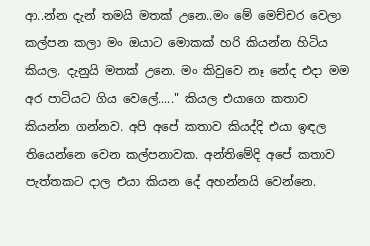ආ..න්න දැන් තමයි මතක් උනෙ..මං මේ මෙච්චර වෙලා කල්පන කලා මං ඔයාට මොකක් හරි කියන්න හිටිය කියල. දැනුයි මතක් උනෙ. මං කිවුවෙ නෑ නේද එදා මම අර පාටියට ගිය වෙලේ....." කියල එයාගෙ කතාව කියන්න ගන්නව. අපි අපේ කතාව කියද්දි එයා ඉඳල තියෙන්නෙ වෙන කල්පනාවක. අන්තිමේදි අපේ කතාව පැත්තකට දාල එයා කියන දේ අහන්නයි වෙන්නෙ.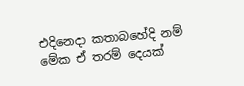එදිනෙදා කතාබහේදි නම් මේක ඒ තරම් දෙයක්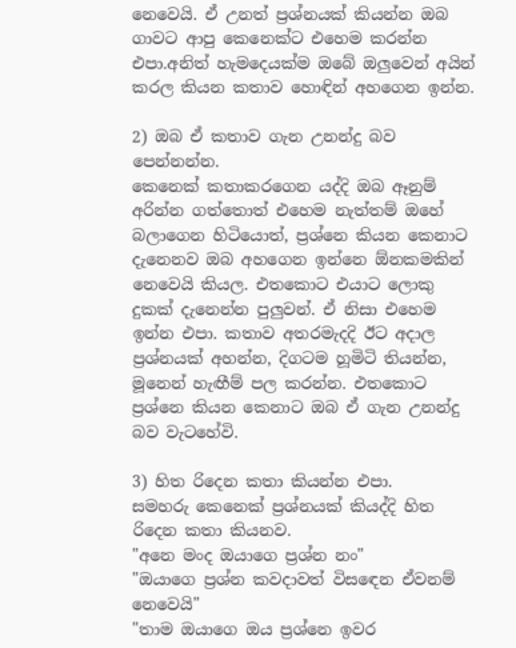නෙවෙයි. ඒ උනත් ප්‍රශ්නයක් කියන්න ඔබ ගාවට ආපු කෙනෙක්ට එහෙම කරන්න එපා.අනිත් හැමදෙයක්ම ඔබේ ඔලුවෙන් අයින් කරල කියන කතාව හොඳින් අහගෙන ඉන්න.

2) ඔබ ඒ කතාව ගැන උනන්දු බව පෙන්නන්න.
කෙනෙක් කතාකරගෙන යද්දි ඔබ ඈනුම් අරින්න ගත්තොත් එහෙම නැත්තම් ඔහේ බලාගෙන හිටියොත්, ප්‍රශ්නෙ කියන කෙනාට දැනෙනව ඔබ අහගෙන ඉන්නෙ ඕනකමකින් නෙවෙයි කියල. එතකොට එයාට ලොකු දුකක් දැනෙන්න පුලුවන්. ඒ නිසා එහෙම ඉන්න එපා. කතාව අතරමැදදි ඊට අදාල ප්‍රශ්නයක් අහන්න, දිගටම හූමිටි තියන්න, මූනෙන් හැඟීම් පල කරන්න. එතකොට ප්‍රශ්නෙ කියන කෙනාට ඔබ ඒ ගැන උනන්දු බව වැටහේවි.

3) හිත රිදෙන කතා කියන්න එපා.
සමහරු කෙනෙක් ප්‍රශ්නයක් කියද්දි හිත රිදෙන කතා කියනව.
"අනෙ මංද ඔයාගෙ ප්‍රශ්න නං"
"ඔයාගෙ ප්‍රශ්න කවදාවත් විසඳෙන ඒවනම් නෙවෙයි"
"තාම ඔයාගෙ ඔය ප්‍රශ්නෙ ඉවර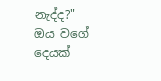නැද්ද?"
ඔය වගේ දෙයක්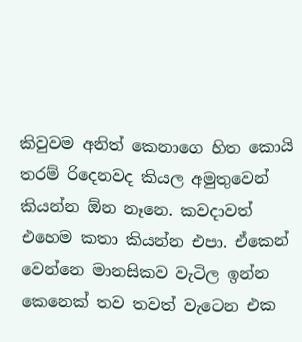කිවුවම අනිත් කෙනාගෙ හිත කොයි තරම් රිදෙනවද කියල අමුතුවෙන් කියන්න ඕන නෑනෙ. කවදාවත් එහෙම කතා කියන්න එපා. ඒකෙන් වෙන්නෙ මානසිකව වැටිල ඉන්න කෙනෙක් තව තවත් වැටෙන එක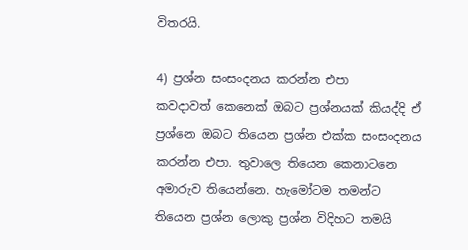විතරයි.

4) ප්‍රශ්න සංසංදනය කරන්න එපා
කවදාවත් කෙනෙක් ඔබට ප්‍රශ්නයක් කියද්දි ඒ ප්‍රශ්නෙ ඔබට තියෙන ප්‍රශ්න එක්ක සංසංදනය කරන්න එපා. තුවාලෙ තියෙන කෙනාටනෙ අමාරුව තියෙන්නෙ. හැමෝටම තමන්ට තියෙන ප්‍රශ්න ලොකු ප්‍රශ්න විදිහට තමයි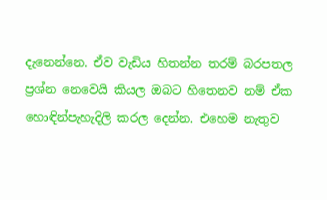දැනෙන්නෙ. ඒව වැඩිය හිතන්න තරම් බරපතල ප්‍රශ්න නෙවෙයි කියල ඔබට හිතෙනව නම් ඒක හොඳින්පැහැදිලි කරල දෙන්න. එහෙම නැතුව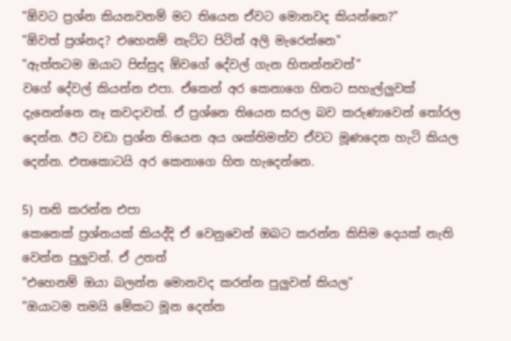"ඕවට ප්‍රශ්න කියනවනම් මට තියෙන ඒවට මොනවද කියන්නෙ?"
"ඕවත් ප්‍රශ්නද? එහෙනම් නැට්ට පිටින් අලි මැරෙන්නෙ"
"ඇත්තටම ඔයාට පිස්සුද ඕවගේ දේවල් ගැන හිතන්නවත්"
වගේ දේවල් කියන්න එපා. ඒකෙන් අර කෙනාගෙ හිතට සහැල්ලුවක් දැනෙන්නෙ නෑ කවදාවත්. ඒ ප්‍රශ්නෙ තියෙන සරල බව කරුණාවෙන් තෝරල දෙන්න. ඊට වඩා ප්‍රශ්න තියෙන අය ශක්තිමත්ව ඒවට මූණදෙන හැටි කියල දෙන්න. එතකොටයි අර කෙනාගෙ හිත හැදෙන්නෙ.

5) තනි කරන්න එපා
කෙනෙක් ප්‍රශ්නයක් කියද්දි ඒ වෙනුවෙන් ඔබට කරන්න කිසිම දෙයක් නැති වෙන්න පුලුවන්. ඒ උනත්
"එහෙනම් ඔයා බලන්න මොනවද කරන්න පුලුවන් කියල"
"ඔයාටම තමයි මේකට මූන දෙන්න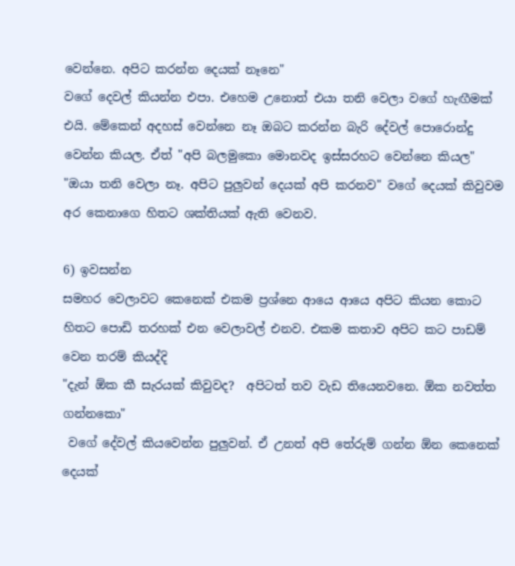වෙන්නෙ. අපිට කරන්න දෙයක් නෑනෙ"
වගේ දෙවල් කියන්න එපා. එහෙම උනොත් එයා තනි වෙලා වගේ හැඟීමක් එයි. මේකෙන් අදහස් වෙන්නෙ නෑ ඔබට කරන්න බැරි දේවල් පොරොන්දු වෙන්න කියල. ඒත් "අපි බලමුකො මොනවද ඉස්සරහට වෙන්නෙ කියල"
"ඔයා තනි වෙලා නෑ. අපිට පුලුවන් දෙයක් අපි කරනව" වගේ දෙයක් කිවුවම අර කෙනාගෙ හිතට ශක්තියක් ඇති වෙනව.

6) ඉවසන්න
සමහර වෙලාවට කෙනෙක් එකම ප්‍රශ්නෙ ආයෙ ආයෙ අපිට කියන කොට හිතට පොඩි තරහක් එන වෙලාවල් එනව. එකම කතාව අපිට කට පාඩම් වෙන තරම් කියද්දි
"දැන් ඕක කී සැරයක් කිවුවද?  අපිටත් තව වැඩ තියෙනවනෙ. ඕක නවත්ත ගන්නකො"
 වගේ දේවල් කියවෙන්න පුලුවන්. ඒ උනත් අපි තේරුම් ගන්න ඕන කෙනෙක් දෙයක්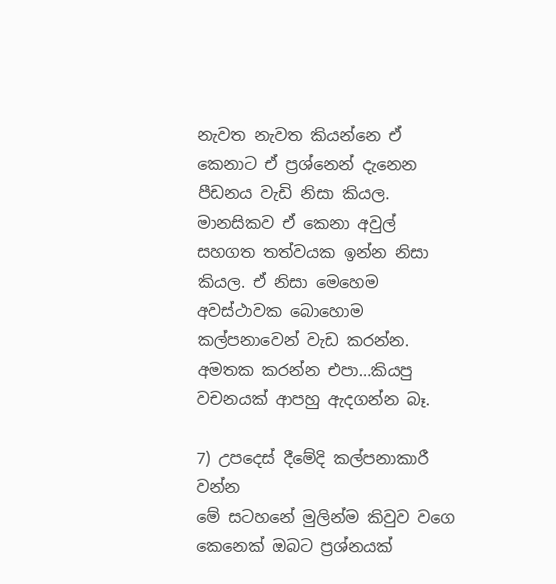නැවත නැවත කියන්නෙ ඒ කෙනාට ඒ ප්‍රශ්නෙන් දැනෙන පීඩනය වැඩි නිසා කියල. මානසිකව ඒ කෙනා අවුල් සහගත තත්වයක ඉන්න නිසා කියල. ඒ නිසා මෙහෙම අවස්ථාවක බොහොම කල්පනාවෙන් වැඩ කරන්න. අමතක කරන්න එපා…කියපු වචනයක් ආපහු ඇදගන්න බෑ.

7) උපදෙස් දීමේදි කල්පනාකාරී වන්න
මේ සටහනේ මුලින්ම කිවුව වගෙ කෙනෙක් ඔබට ප්‍රශ්නයක්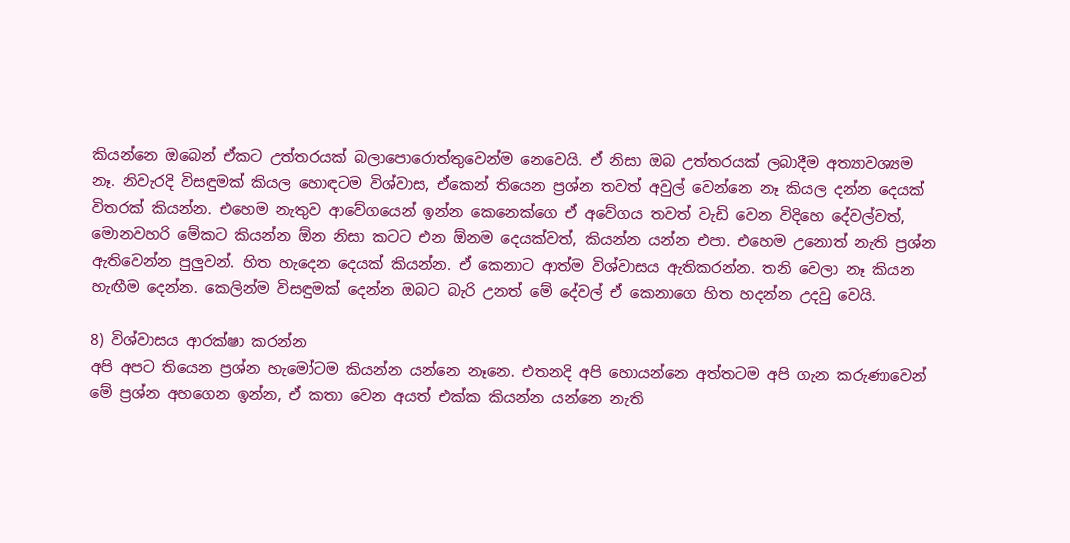කියන්නෙ ඔබෙන් ඒකට උත්තරයක් බලාපොරොත්තුවෙන්ම නෙවෙයි. ඒ නිසා ඔබ උත්තරයක් ලබාදීම අත්‍යාවශ්‍යම නෑ. නිවැරදි විසඳුමක් කියල හොඳටම විශ්වාස, ඒකෙන් තියෙන ප්‍රශ්න තවත් අවුල් වෙන්නෙ නෑ කියල දන්න දෙයක් විතරක් කියන්න. එහෙම නැතුව ආවේගයෙන් ඉන්න කෙනෙක්ගෙ ඒ අවේගය තවත් වැඩි වෙන විදිහෙ දේවල්වත්, මොනවහරි මේකට කියන්න ඕන නිසා කටට එන ඕනම දෙයක්වත්, කියන්න යන්න එපා. එහෙම උනොත් නැති ප්‍රශ්න ඇතිවෙන්න පුලුවන්. හිත හැදෙන දෙයක් කියන්න. ඒ කෙනාට ආත්ම විශ්වාසය ඇතිකරන්න. තනි වෙලා නෑ කියන හැඟීම දෙන්න. කෙලින්ම විසඳුමක් දෙන්න ඔබට බැරි උනත් මේ දේවල් ඒ කෙනාගෙ හිත හදන්න උදවු වෙයි.

8) විශ්වාසය ආරක්ෂා කරන්න
අපි අපට තියෙන ප්‍රශ්න හැමෝටම කියන්න යන්නෙ නෑනෙ. එතනදි අපි හොයන්නෙ අත්තටම අපි ගැන කරුණාවෙන් මේ ප්‍රශ්න අහගෙන ඉන්න, ඒ කතා වෙන අයත් එක්ක කියන්න යන්නෙ නැති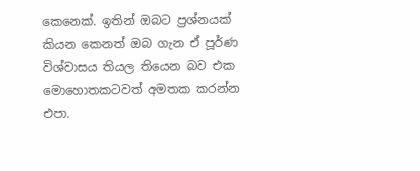කෙනෙක්. ඉතින් ඔබට ප්‍රශ්නයක් කියන කෙනත් ඔබ ගැන ඒ පූර්ණ විශ්වාසය තියල තියෙන බව එක මොහොතකටවත් අමතක කරන්න එපා.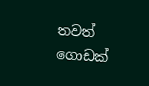තවත් ගොඩක්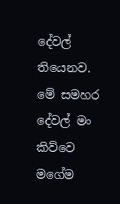දේවල් තියෙනව. මේ සමහර දේවල් මං කිව්වෙ මගේම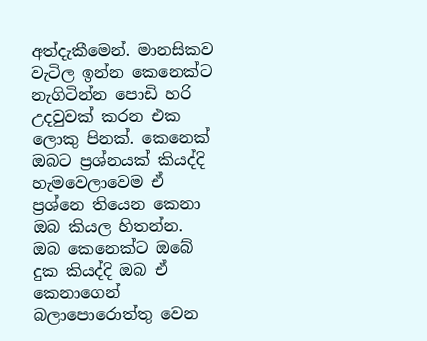අත්දැකීමෙන්. මානසිකව වැටිල ඉන්න කෙනෙක්ට නැගිටින්න පොඩි හරි උදවුවක් කරන එක ලොකු පිනක්. කෙනෙක් ඔබට ප්‍රශ්නයක් කියද්දි හැමවෙලාවෙම ඒ ප්‍රශ්නෙ තියෙන කෙනා ඔබ කියල හිතන්න. ඔබ කෙනෙක්ට ඔබේ දුක කියද්දි ඔබ ඒ කෙනාගෙන් බලාපොරොත්තු වෙන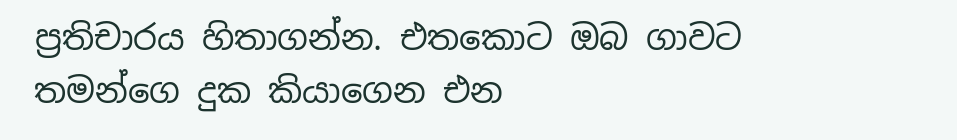ප්‍රතිචාරය හිතාගන්න. එතකොට ඔබ ගාවට තමන්ගෙ දුක කියාගෙන එන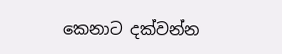කෙනාට දක්වන්න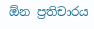ඕන ප්‍රතිචාරය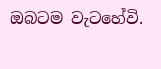ඔබටම වැටහේවි.